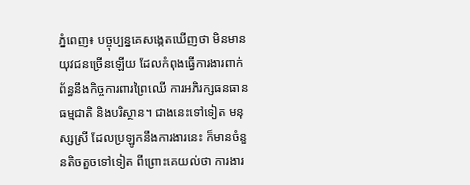ភ្នំពេញ៖ បច្ចុប្បន្នគេសង្កេតឃើញថា មិនមានយុវជនច្រើនឡើយ ដែលកំពុងធ្វើការងារពាក់ព័ន្ធនឹងកិច្ចការពារព្រៃឈើ ការអភិរក្សធនធានធម្មជាតិ និងបរិស្ថាន។ ជាងនេះទៅទៀត មនុស្សស្រី ដែលប្រឡូកនឹងការងារនេះ ក៏មានចំនួនតិចតួចទៅទៀត ពីព្រោះគេយល់ថា ការងារ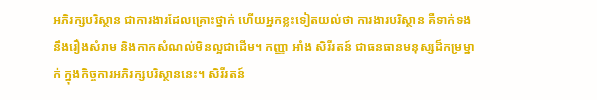អភិរក្សបរិស្ថាន ជាការងារដែលគ្រោះថ្នាក់ ហើយអ្នកខ្លះទៀតយល់ថា ការងារបរិស្ថាន គឺទាក់ទងនឹងរឿងសំរាម និងកាកសំណល់មិនល្អជាដើម។ កញ្ញា អាំង សិរីរតន៍ ជាធនធានមនុស្សដ៏កម្រម្នាក់ ក្នុងកិច្ចការអភិរក្សបរិស្ថាននេះ។ សិរីរតន៍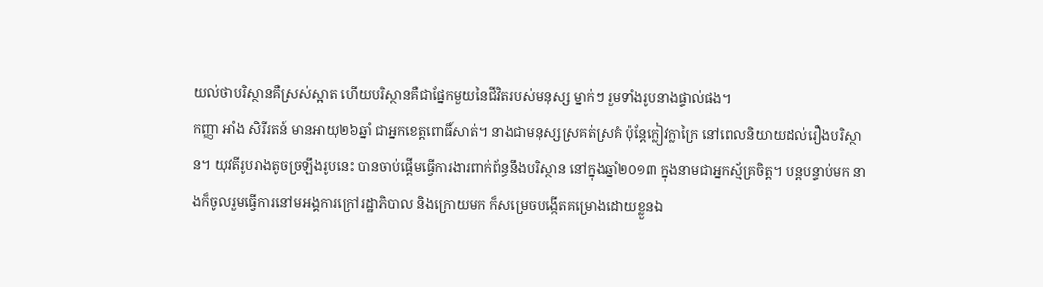យល់ថាបរិស្ថានគឺស្រស់ស្អាត ហើយបរិស្ថានគឺជាផ្នែកមួយនៃជីវិតរបស់មនុស្ស ម្នាក់ៗ រួមទាំងរូបនាងផ្ទាល់ផង។
កញ្ញា អាំង សិរីរតន៍ មានអាយុ២៦ឆ្នាំ ជាអ្នកខេត្តពោធិ៍សាត់។ នាងជាមនុស្សស្រគត់ស្រគំ ប៉ុន្តែក្លៀវក្លាក្រៃ នៅពេលនិយាយដល់រឿងបរិស្ថាន។ យុវតីរូបរាងតូចច្រឡឹងរូបនេះ បានចាប់ផ្តើមធ្វើការងារពាក់ព័ន្ធនឹងបរិស្ថាន នៅក្នុងឆ្នាំ២០១៣ ក្នុងនាមជាអ្នកស្ម័គ្រចិត្ត។ បន្តបន្ទាប់មក នាងក៏ចូលរួមធ្វើការនៅមអង្គការក្រៅរដ្ឋាភិបាល និងក្រោយមក ក៏សម្រេចបង្កើតគម្រោងដោយខ្លួនឯ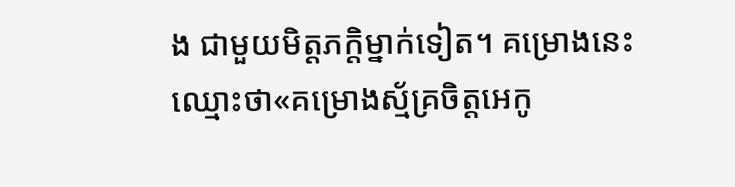ង ជាមួយមិត្តភក្តិម្នាក់ទៀត។ គម្រោងនេះ ឈ្មោះថា«គម្រោងស្ម័គ្រចិត្តអេកូ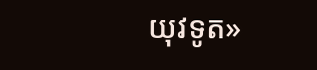យុវទូត»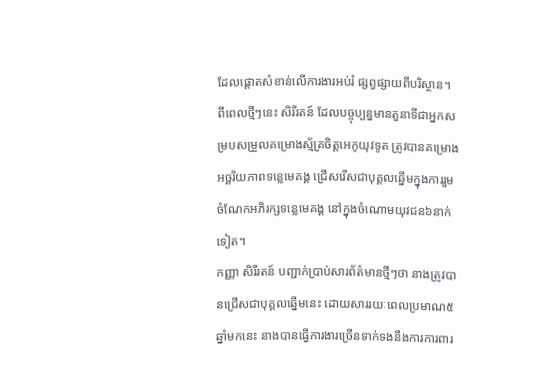ដែលផ្តោតសំខាន់លើការងារអប់រំ ផ្សព្វផ្សាយពីបរិស្ថាន។
ពីពេលថ្មីៗនេះ សិរីរតន៍ ដែលបច្ចុប្បន្នមានតួនាទីជាអ្នកសម្របសម្រួលគម្រោងស្ម័គ្រចិត្តអេកូយុវទូត ត្រូវបានគម្រោងអច្ឆរិយភាពទន្លេមេគង្គ ជ្រើសរើសជាបុគ្គលឆ្នើមក្នុងការរួមចំណែកអភិរក្សទន្លេមេគង្គ នៅក្នុងចំណោមយុវជន៦នាក់ទៀត។
កញ្ញា សិរីរតន៍ បញ្ជាក់ប្រាប់សារព័ត៌មានថ្មីៗថា នាងត្រូវបានជ្រើសជាបុគ្គលឆ្នើមនេះ ដោយសាររយៈពេលប្រមាណ៥ឆ្នាំមកនេះ នាងបានធ្វើការងារច្រើនទាក់ទងនឹងការការពារ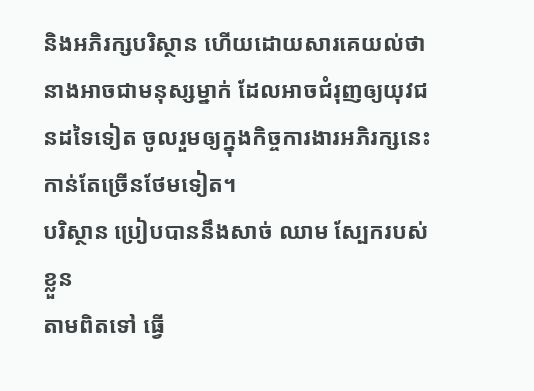និងអភិរក្សបរិស្ថាន ហើយដោយសារគេយល់ថា នាងអាចជាមនុស្សម្នាក់ ដែលអាចជំរុញឲ្យយុវជនដទៃទៀត ចូលរួមឲ្យក្នុងកិច្ចការងារអភិរក្សនេះកាន់តែច្រើនថែមទៀត។
បរិស្ថាន ប្រៀបបាននឹងសាច់ ឈាម ស្បែករបស់ខ្លួន
តាមពិតទៅ ធ្វើ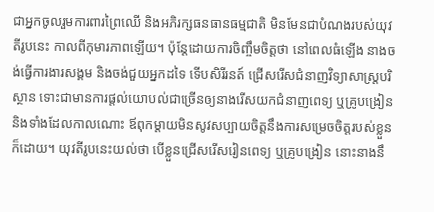ជាអ្នកចូលរួមការពារព្រៃឈើ និងអភិរក្សធនធានធម្មជាតិ មិនមែនជាបំណងរបស់យុវតីរូបនេះ កាលពីកុមារភាពឡើយ។ ប៉ុន្តែដោយការចិញ្ចឹមចិត្តថា នៅពេលធំឡើង នាងចង់ធ្វើការងារសង្គម និងចង់ជួយអ្នកដទៃ ទើបសិរីរនត៍ ជ្រើសរើសជំនាញវិទ្យាសាស្ត្របរិស្ថាន ទោះជាមានការផ្តល់យោបល់ជាច្រើនឲ្យនាងរើសយកជំនាញពេទ្យ ឬគ្រូបង្រៀន និងទាំងដែលកាលណោះ ឪពុកម្តាយមិនសូវសប្បាយចិត្តនឹងការសម្រេចចិត្តរបស់ខ្លួនក៏ដោយ។ យុវតីរូបនេះយល់ថា បើខ្លួនជ្រើសរើសរៀនពេទ្យ ឬគ្រូបង្រៀន នោះនាងនឹ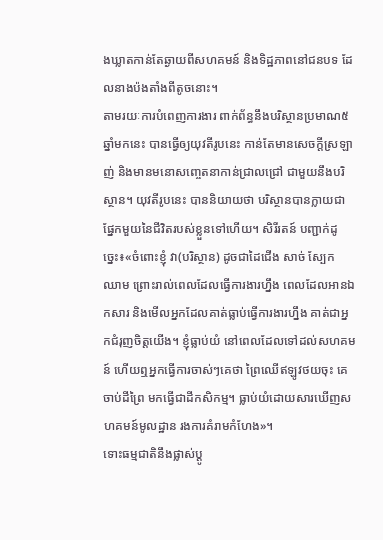ងឃ្លាតកាន់តែឆ្ងាយពីសហគមន៍ និងទិដ្ឋភាពនៅជនបទ ដែលនាងប៉ងតាំងពីតូចនោះ។
តាមរយៈការបំពេញការងារ ពាក់ព័ន្ធនឹងបរិស្ថានប្រមាណ៥ឆ្នាំមកនេះ បានធ្វើឲ្យយុវតីរូបនេះ កាន់តែមានសេចក្តីស្រឡាញ់ និងមានមនោសញ្ចេតនាកាន់ជ្រាលជ្រៅ ជាមួយនឹងបរិស្ថាន។ យុវតីរូបនេះ បាននិយាយថា បរិស្ថានបានក្លាយជាផ្នែកមួយនៃជីវិតរបស់ខ្លួនទៅហើយ។ សិរីរតន៍ បញ្ជាក់ដូច្នេះ៖«ចំពោះខ្ញុំ វា(បរិស្ថាន) ដូចជាដៃជើង សាច់ ស្បែក ឈាម ព្រោះរាល់ពេលដែលធ្វើការងារហ្នឹង ពេលដែលអានឯកសារ និងមើលអ្នកដែលគាត់ធ្លាប់ធ្វើការងារហ្នឹង គាត់ជាអ្នកជំរុញចិត្តយើង។ ខ្ញុំធ្លាប់យំ នៅពេលដែលទៅដល់សហគមន៍ ហើយឮអ្នកធ្វើការចាស់ៗគេថា ព្រៃឈើឥឡូវថយចុះ គេចាប់ដីព្រៃ មកធ្វើជាដីកសិកម្ម។ ធ្លាប់យំដោយសារឃើញសហគមន៍មូលដ្ឋាន រងការគំរាមកំហែង»។
ទោះធម្មជាតិនឹងផ្លាស់ប្តូ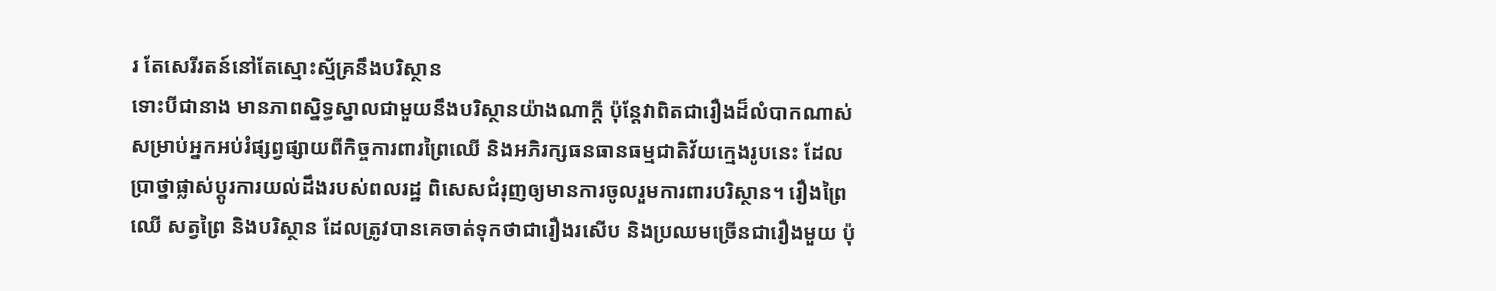រ តែសេរីរតន៍នៅតែស្មោះស្ម័គ្រនឹងបរិស្ថាន
ទោះបីជានាង មានភាពស្និទ្ធស្នាលជាមួយនឹងបរិស្ថានយ៉ាងណាក្តី ប៉ុន្តែវាពិតជារឿងដ៏លំបាកណាស់ សម្រាប់អ្នកអប់រំផ្សព្វផ្សាយពីកិច្ចការពារព្រៃឈើ និងអភិរក្សធនធានធម្មជាតិវ័យក្មេងរូបនេះ ដែលប្រាថ្នាផ្លាស់ប្តូរការយល់ដឹងរបស់ពលរដ្ឋ ពិសេសជំរុញឲ្យមានការចូលរួមការពារបរិស្ថាន។ រឿងព្រៃឈើ សត្វព្រៃ និងបរិស្ថាន ដែលត្រូវបានគេចាត់ទុកថាជារឿងរសើប និងប្រឈមច្រើនជារឿងមួយ ប៉ុ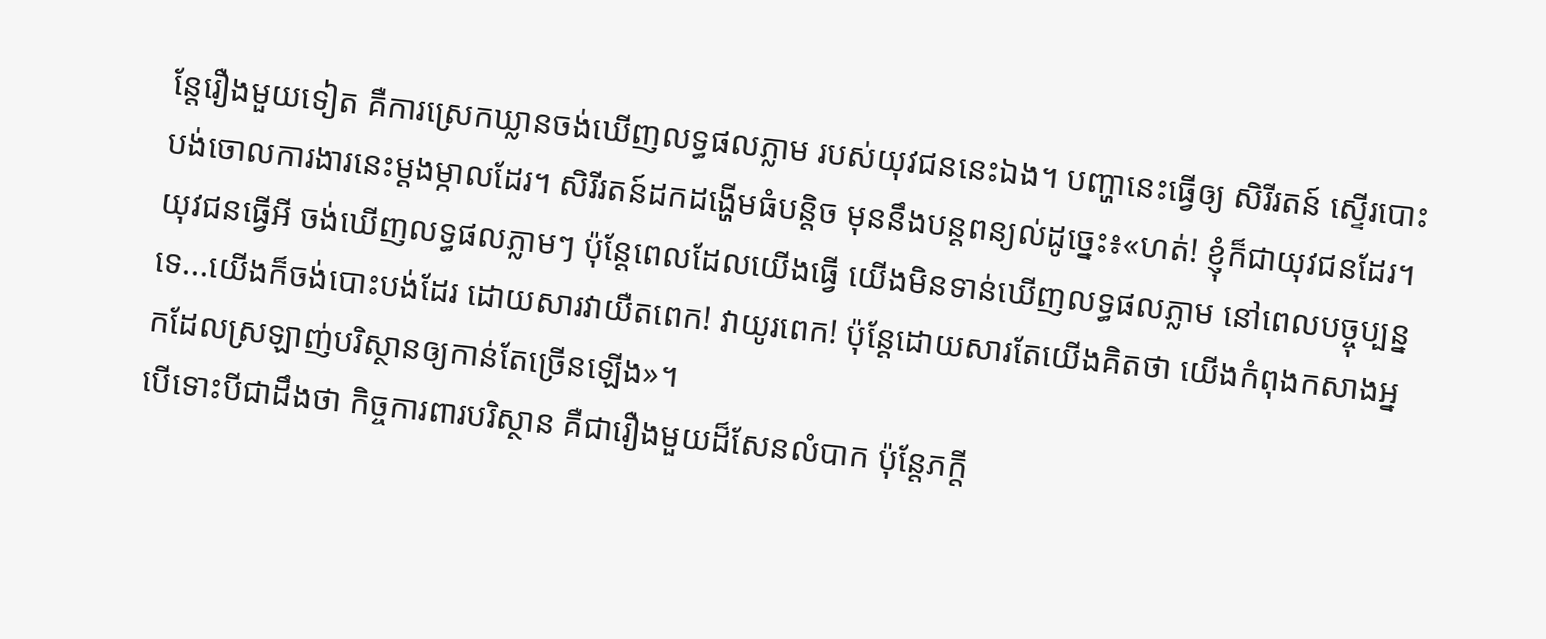ន្តែរឿងមួយទៀត គឺការស្រេកឃ្លានចង់ឃើញលទ្ធផលភ្លាម របស់យុវជននេះឯង។ បញ្ហានេះធ្វើឲ្យ សិរីរតន៍ ស្ទើរបោះបង់ចោលការងារនេះម្តងម្កាលដែរ។ សិរីរតន៍ដកដង្ហើមធំបន្តិច មុននឹងបន្តពន្យល់ដូច្នេះ៖«ហត់! ខ្ញុំក៏ជាយុវជនដែរ។ យុវជនធ្វើអី ចង់ឃើញលទ្ធផលភ្លាមៗ ប៉ុន្តែពេលដែលយើងធ្វើ យើងមិនទាន់ឃើញលទ្ធផលភ្លាម នៅពេលបច្ចុប្បន្នទេ...យើងក៏ចង់បោះបង់ដែរ ដោយសារវាយឺតពេក! វាយូរពេក! ប៉ុន្តែដោយសារតែយើងគិតថា យើងកំពុងកសាងអ្នកដែលស្រឡាញ់បរិស្ថានឲ្យកាន់តែច្រើនឡើង»។
បើទោះបីជាដឹងថា កិច្ចការពារបរិស្ថាន គឺជារឿងមួយដ៏សែនលំបាក ប៉ុន្តែភក្តី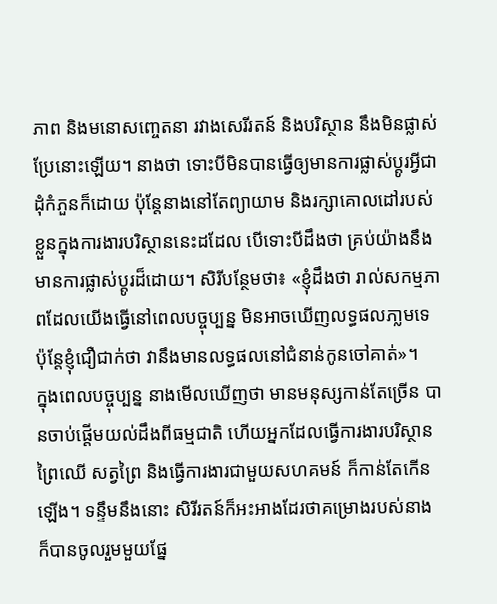ភាព និងមនោសញ្ចេតនា រវាងសេរីរតន៍ និងបរិស្ថាន នឹងមិនផ្លាស់ប្រែនោះឡើយ។ នាងថា ទោះបីមិនបានធ្វើឲ្យមានការផ្លាស់ប្តូរអ្វីជាដុំកំភួនក៏ដោយ ប៉ុន្តែនាងនៅតែព្យាយាម និងរក្សាគោលដៅរបស់ខ្លួនក្នុងការងារបរិស្ថាននេះដដែល បើទោះបីដឹងថា គ្រប់យ៉ាងនឹងមានការផ្លាស់ប្តូរដ៏ដោយ។ សិរីបន្ថែមថា៖ «ខ្ញុំដឹងថា រាល់សកម្មភាពដែលយើងធ្វើនៅពេលបច្ចុប្បន្ន មិនអាចឃើញលទ្ធផលភា្លមទេ ប៉ុន្តែខ្ញុំជឿជាក់ថា វានឹងមានលទ្ធផលនៅជំនាន់កូនចៅគាត់»។
ក្នុងពេលបច្ចុប្បន្ន នាងមើលឃើញថា មានមនុស្សកាន់តែច្រើន បានចាប់ផ្តើមយល់ដឹងពីធម្មជាតិ ហើយអ្នកដែលធ្វើការងារបរិស្ថាន ព្រៃឈើ សត្វព្រៃ និងធ្វើការងារជាមួយសហគមន៍ ក៏កាន់តែកើនឡើង។ ទន្ទឹមនឹងនោះ សិរីរតន៍ក៏អះអាងដែរថាគម្រោងរបស់នាង ក៏បានចូលរួមមួយផ្នែ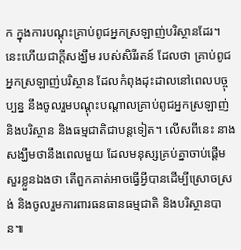ក ក្នុងការបណ្តុះគ្រាប់ពូជអ្នកស្រឡាញ់បរិស្ថានដែរ។ នេះហើយជាក្តីសង្ឃឹម របស់សិរីរតន៍ ដែលថា គ្រាប់ពូជអ្នកស្រឡាញ់បរិស្ថាន ដែលកំពុងដុះដាលនៅពេលបច្ចុប្បន្ន នឹងចូលរួមបណ្តុះបណ្តាលគ្រាប់ពូជអ្នកស្រឡាញ់ និងបរិស្ថាន និងធម្មជាតិជាបន្តទៀត។ លើសពីនេះ នាងសង្ឃឹមថានឹងពេលមួយ ដែលមនុស្សគ្រប់គ្នាចាប់ផ្តើមសួរខ្លួនឯងថា តើពួកគាត់អាចធ្វើអ្វីបានដើម្បីស្រោចស្រង់ និងចូលរួមការពារធនធានធម្មជាតិ និងបរិស្ថានបាន៕